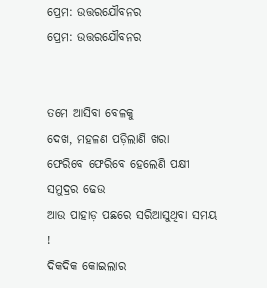ପ୍ରେମ: ଉତ୍ତରଯୌବନର
ପ୍ରେମ: ଉତ୍ତରଯୌବନର


ତମେ ଆସିବା ବେଳକୁ
ଦେଖ, ମହଳଣ ପଡ଼ିଲାଣି ଖରା
ଫେରିବେ ଫେରିବେ ହେଲେଣି ପକ୍ଷୀ
ସମୁଦ୍ରର ଢେଉ
ଆଉ ପାହାଡ଼ ପଛରେ ସରିଆସୁଥିବା ସମୟ !
ଦିକଦିକ କୋଇଲାର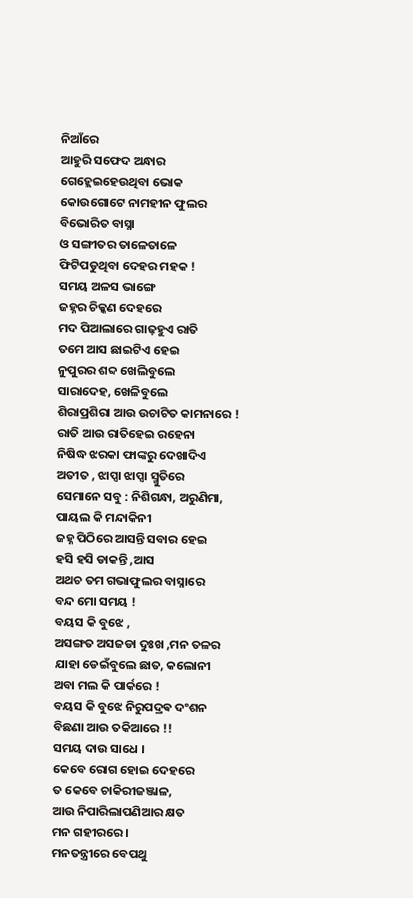ନିଆଁରେ
ଆହୁରି ସଫେଦ ଅନ୍ଧାର
ଗେହ୍ଲେଇହେଉଥିବା ଭୋକ
କୋଉଗୋଟେ ନାମହୀନ ଫୁଲର
ବିଭୋରିତ ବାସ୍ନା
ଓ ସଙ୍ଗୀତର ତାଳେତାଳେ
ଫିଟିପଡୁଥିବା ଦେହର ମହକ !
ସମୟ ଅଳସ ଭାଙ୍ଗେ
ଜହ୍ନର ଚିକ୍କଣ ଦେହରେ
ମଦ ପିଆଲାରେ ଗାଢ଼ହୁଏ ରାତି
ତମେ ଆସ ଛାଇଟିଏ ହେଇ
ନୁପୁରର ଶବ୍ଦ ଖେଲିବୁଲେ
ସାରାଦେହ, ଖେଳିବୁଲେ
ଶିରାପ୍ରଶିରା ଆଉ ଉଚାଟିତ କାମନାରେ !
ରାତି ଆଉ ରାତିହେଇ ରହେନା
ନିଷିଦ୍ଧ ଝରକା ଫାଙ୍କରୁ ଦେଖାଦିଏ
ଅତୀତ , ଝାପ୍ସା ଝାପ୍ସା ସ୍ମୁତିରେ
ସେମାନେ ସବୁ : ନିଶିଗନ୍ଧା, ଅରୁଣିମା,
ପାୟଲ କି ମନ୍ଦାକିନୀ
ଜହ୍ନ ପିଠିରେ ଆସନ୍ତି ସବାର ହେଇ
ହସି ହସି ଡାକନ୍ତି ,ଆସ
ଅଥଚ ତମ ଗଭାଫୁଲର ବାସ୍ନାରେ
ବନ୍ଦ ମୋ ସମୟ !
ବୟସ କି ବୁଝେ ,
ଅସଙ୍ଗତ ଅସଜଡା ଦୁଃଖ ,ମନ ତଳର
ଯାହା ଡେଇଁବୁଲେ ଛାତ, କଲୋନୀ
ଅବା ମଲ କି ପାର୍କରେ !
ବୟସ କି ବୁଝେ ନିରୁପଦ୍ରଵ ଦଂଶନ
ବିଛଣା ଆଉ ତକିଆରେ !!
ସମୟ ଦାଉ ସାଧେ ।
କେବେ ରୋଗ ହୋଇ ଦେହରେ
ତ କେବେ ଚାକିରୀଜଞ୍ଜାଳ,
ଆଉ ନିପାରିଲାପଣିଆର କ୍ଷତ
ମନ ଗହୀରରେ ।
ମନତନ୍ତ୍ରୀରେ ବେପଥୁ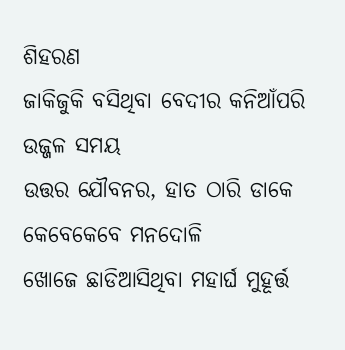ଶିହରଣ
ଜାକିଜୁକି ବସିଥିବା ବେଦୀର କନିଆଁପରି
ଉଜ୍ଜଳ ସମୟ
ଉତ୍ତର ଯୌବନର, ହାତ ଠାରି ଡାକେ
କେବେକେବେ ମନଦୋଳି
ଖୋଜେ ଛାଡିଆସିଥିବା ମହାର୍ଘ ମୁହୂର୍ତ୍ତ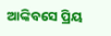ଆଙ୍କିବସେ ପ୍ରିୟ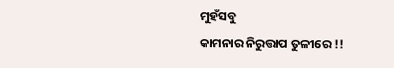ମୁହଁସବୁ
କାମନାର ନିରୁତ୍ତାପ ତୁଳୀରେ !!